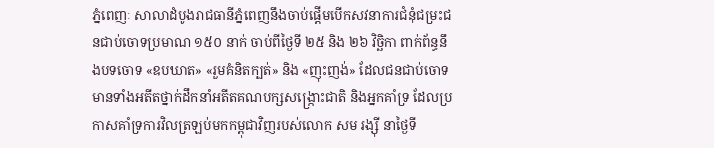ភ្នំពេញៈ សាលាដំបូងរាជធានីភ្នំពេញនឹងចាប់ផ្ដើមបើកសវនាការជំនុំជម្រះជនជាប់ចោទប្រមាណ ១៥០ នាក់ ចាប់ពីថ្ងៃទី ២៥ និង ២៦ វិច្ឆិកា ពាក់ព័ន្ធនឹងបទចោទ «ឧបឃាត» «រួមគំនិតក្បត់» និង «ញុះញង់» ដែលជនជាប់ចោទមានទាំងអតីតថ្នាក់ដឹកនាំអតីតគណបក្សសង្ក្រោះជាតិ និងអ្នកគាំទ្រ ដែលប្រកាសគាំទ្រការវិលត្រឡប់មកកម្ពុជាវិញរបស់លោក សម រង្ស៊ី នាថ្ងៃទី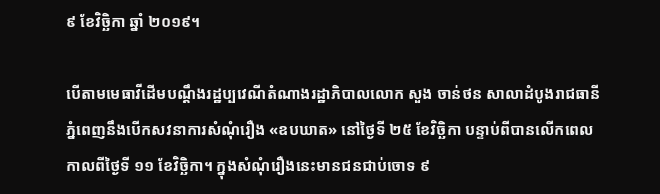៩ ខែវិច្ឆិកា ឆ្នាំ ២០១៩។

បើតាមមេធាវីដើមបណ្ដឹងរដ្ឋប្បវេណីតំណាងរដ្ឋាភិបាលលោក សួង ចាន់ថន សាលាដំបូងរាជធានីភ្នំពេញនឹងបើកសវនាការសំណុំរឿង «ឧបឃាត» នៅថ្ងៃទី ២៥ ខែវិច្ឆិកា បន្ទាប់ពីបានលើកពេលកាលពីថ្ងៃទី ១១ ខែវិច្ឆិកា។ ក្នុងសំណុំរឿងនេះមានជនជាប់ចោទ ៩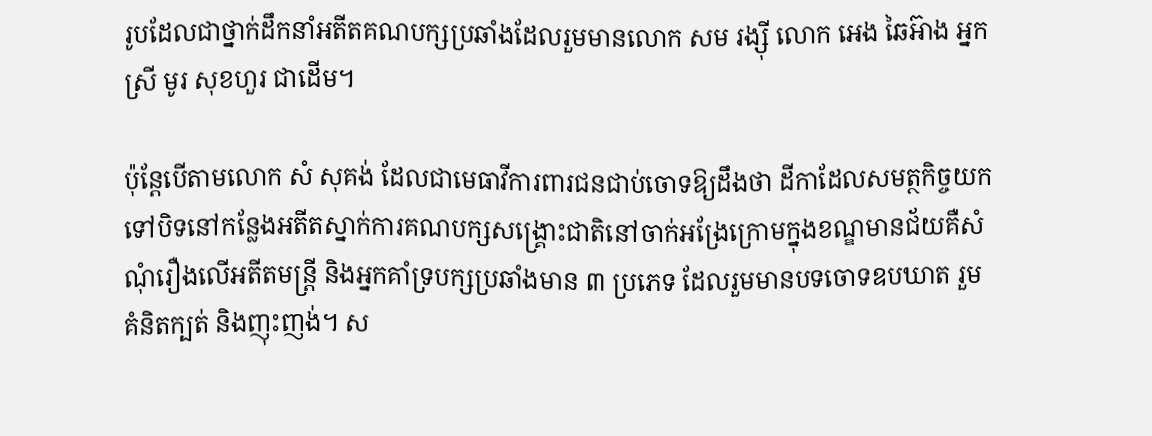រូបដែលជាថ្នាក់ដឹកនាំអតីតគណបក្សប្រឆាំងដែលរួមមានលោក សម រង្ស៊ី លោក អេង ឆៃអ៊ាង អ្នកស្រី មូរ សុខហួរ ជាដើម។

ប៉ុន្តែបើតាមលោក សំ សុគង់ ដែលជាមេធាវីការពារជនជាប់ចោទឱ្យដឹងថា ដីកាដែលសមត្ថកិច្ចយកទៅបិទនៅកន្លែងអតីតស្នាក់ការគណបក្សសង្គ្រោះជាតិនៅចាក់អង្រែក្រោមក្នុងខណ្ឌមានជ័យគឺសំណុំរឿងលើអតីតមន្ត្រី និងអ្នកគាំទ្របក្សប្រឆាំងមាន ៣ ប្រភេទ ដែលរួមមានបទចោទឧបឃាត រួមគំនិតក្បត់ និងញុះញង់។ ស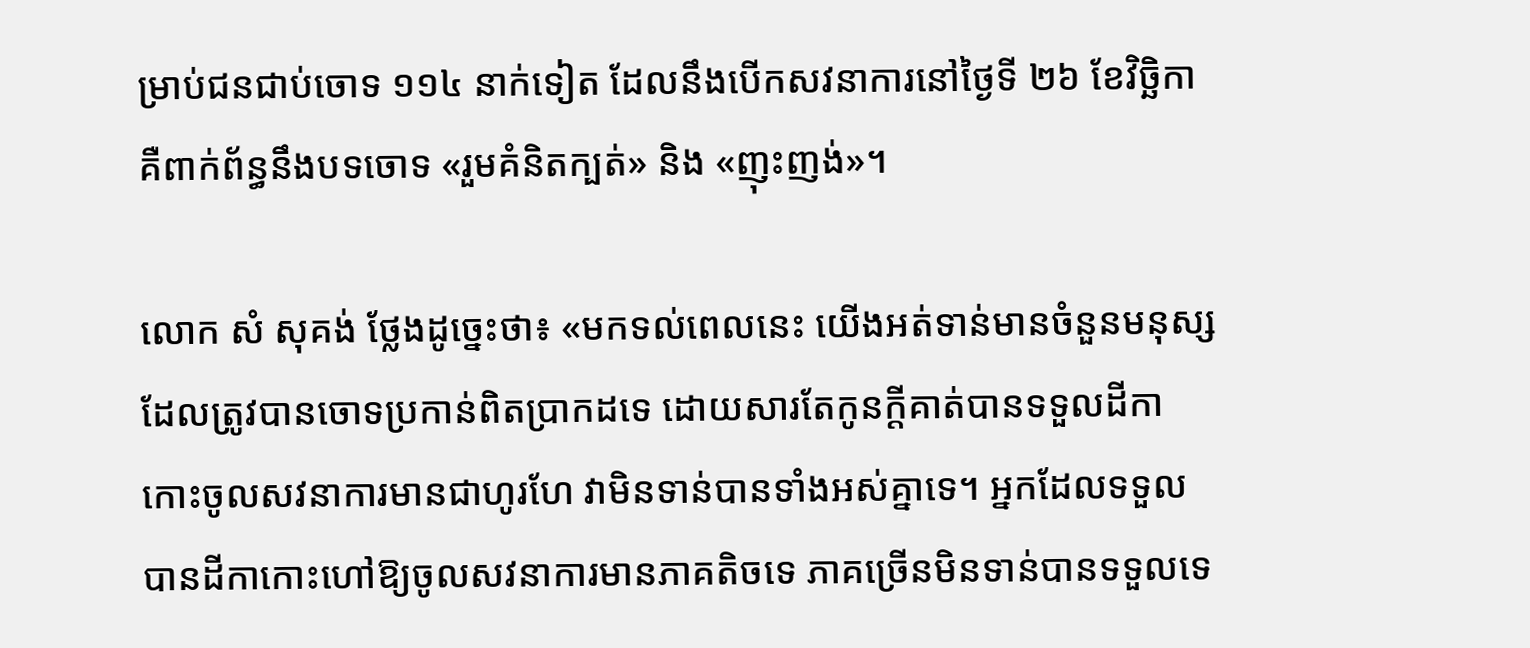ម្រាប់ជនជាប់ចោទ ១១៤ នាក់ទៀត ដែលនឹងបើកសវនាការនៅថ្ងៃទី ២៦ ខែវិច្ឆិកា គឺពាក់ព័ន្ធនឹងបទចោទ «រួមគំនិតក្បត់» និង «ញុះញង់»។

លោក សំ សុគង់ ថ្លែងដូច្នេះថា៖ «មកទល់ពេលនេះ យើងអត់ទាន់មានចំនួនមនុស្សដែលត្រូវបានចោទប្រកាន់ពិតប្រាកដទេ ដោយសារតែកូនក្ដីគាត់បានទទួលដីកាកោះចូលសវនាការមានជាហូរហែ វាមិនទាន់បានទាំងអស់គ្នាទេ។ អ្នកដែលទទួលបានដីកាកោះហៅឱ្យចូលសវនាការមានភាគតិចទេ ភាគច្រើនមិនទាន់បានទទួលទេ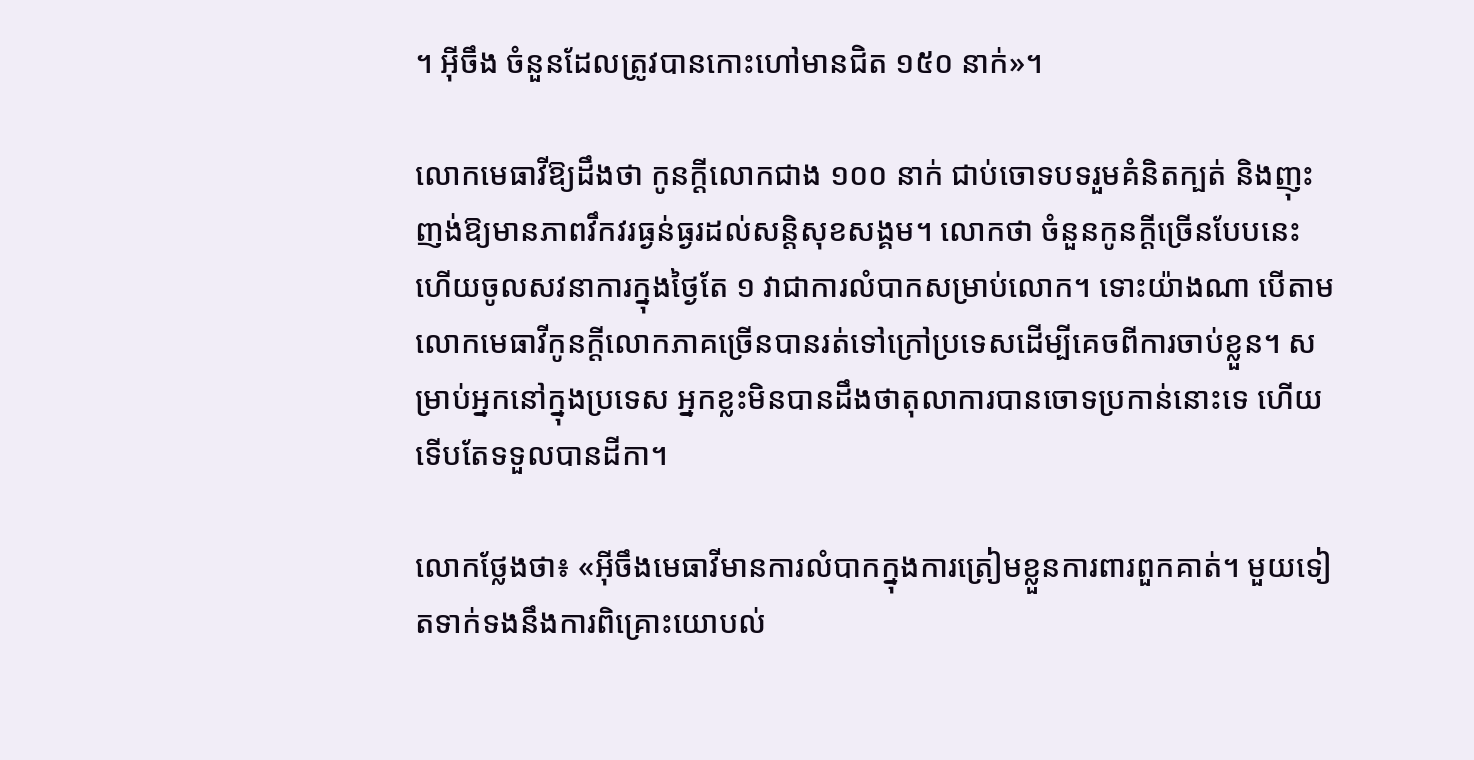។ អ៊ីចឹង ចំនួនដែលត្រូវបានកោះហៅមានជិត ១៥០ នាក់»។

លោកមេធាវីឱ្យដឹងថា កូនក្ដីលោកជាង ១០០ នាក់ ជាប់ចោទបទរួមគំនិតក្បត់ និងញុះញង់ឱ្យមានភាពវឹកវរធ្ងន់ធ្ងរដល់សន្តិសុខសង្គម។ លោកថា ចំនួនកូនក្ដីច្រើនបែបនេះ ហើយចូលសវនាការក្នុងថ្ងៃតែ ១ វាជាការលំបាកសម្រាប់លោក។ ទោះយ៉ាងណា បើតាមលោកមេធាវីកូនក្ដីលោកភាគច្រើនបានរត់ទៅក្រៅប្រទេសដើម្បីគេចពីការចាប់ខ្លួន។ សម្រាប់អ្នកនៅក្នុងប្រទេស អ្នកខ្លះមិនបានដឹងថាតុលាការបានចោទប្រកាន់នោះទេ ហើយទើបតែទទួលបានដីកា។

លោកថ្លែងថា៖ «អ៊ីចឹងមេធាវីមានការលំបាកក្នុងការត្រៀមខ្លួនការពារពួកគាត់។ មួយទៀតទាក់ទងនឹងការពិគ្រោះយោបល់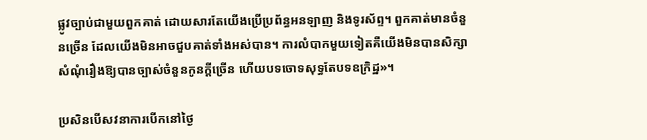ផ្លូវច្បាប់ជាមួយពួកគាត់ ដោយសារតែយើងប្រើប្រព័ន្ធអនឡាញ និងទូរស័ព្ទ។ ពួកគាត់មានចំនួនច្រើន ដែលយើងមិនអាចជួបគាត់ទាំងអស់បាន។ ការលំបាកមួយទៀតគឺយើងមិនបានសិក្សាសំណុំរឿងឱ្យបានច្បាស់ចំនួនកូនក្ដីច្រើន ហើយបទចោទសុទ្ធតែបទឧក្រិដ្ឋ»។

ប្រសិនបើសវនាការបើកនៅថ្ងៃ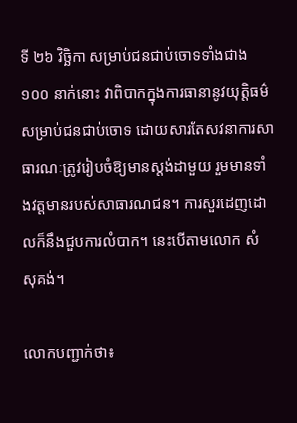ទី ២៦ វិច្ឆិកា សម្រាប់ជនជាប់ចោទទាំងជាង ១០០ នាក់នោះ វាពិបាកក្នុងការធានានូវយុត្តិធម៌សម្រាប់ជនជាប់ចោទ ដោយសារតែសវនាការសាធារណៈត្រូវរៀបចំឱ្យមានស្តង់ដាមួយ រួមមានទាំងវត្តមានរបស់សាធារណជន។ ការសួរដេញដោលក៏នឹងជួបការលំបាក។ នេះបើតាមលោក សំ សុគង់។

លោកបញ្ជាក់ថា៖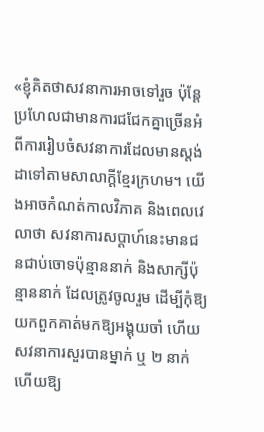«ខ្ញុំគិតថាសវនាការអាចទៅរួច ប៉ុន្តែប្រហែលជាមានការជជែកគ្នាច្រើនអំពីការរៀបចំសវនាការដែលមានស្តង់ដាទៅតាមសាលាក្ដីខ្មែរក្រហម។ យើងអាចកំណត់កាលវិភាគ និងពេលវេលាថា សវនាការសប្ដាហ៍នេះមានជនជាប់ចោទប៉ុន្មាននាក់ និងសាក្សីប៉ុន្មាននាក់ ដែលត្រូវចូលរួម ដើម្បីកុំឱ្យយកពួកគាត់មកឱ្យអង្គុយចាំ ហើយសវនាការសួរបានម្នាក់ ឬ ២ នាក់ ហើយឱ្យ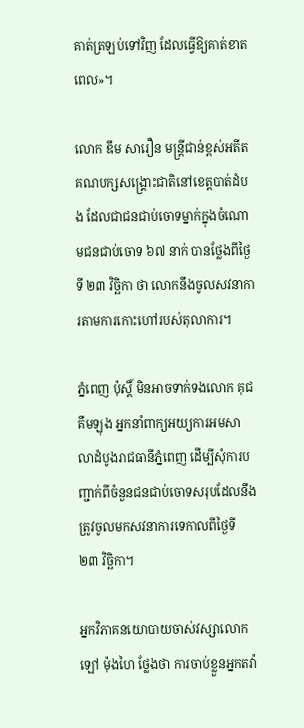គាត់ត្រឡប់ទៅវិញ ដែលធ្វើឱ្យគាត់ខាតពេល»។

លោក ឌឹម សារឿន មន្ត្រីជាន់ខ្ពស់អតីតគណបក្សសង្គ្រោះជាតិនៅខេត្តបាត់ដំបង ដែលជាជនជាប់ចោទម្នាក់ក្នុងចំណោមជនជាប់ចោទ ៦៧ នាក់ បានថ្លែងពីថ្ងៃទី ២៣ វិច្ឆិកា ថា លោកនឹងចូលសវនាការតាមការកោះហៅរបស់តុលាការ។

ភ្នំពេញ ប៉ុស្តិ៍ មិនអាចទាក់ទងលោក គុជ គឹមឡុង អ្នកនាំពាក្យអយ្យការអមសាលាដំបូងរាជធានីភ្នំពេញ ដើម្បីសុំការបញ្ជាក់ពីចំនួនជនជាប់ចោទសរុបដែលនឹងត្រូវចូលមកសវនាការទេកាលពីថ្ងៃទី ២៣ វិច្ឆិកា។

អ្នកវិភាគនយោបាយចាស់វស្សាលោក ឡៅ ម៉ុងហៃ ថ្លែងថា ការចាប់ខ្លួនអ្នកតវ៉ា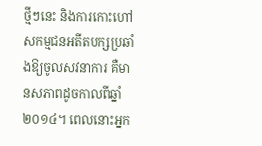ថ្មីៗនេះ និងការកោះហៅសកម្មជនអតីតបក្សប្រឆាំងឱ្យចូលសវនាការ គឺមានសភាពដូចកាលពីឆ្នាំ ២០១៤។ ពេលនោះអ្នក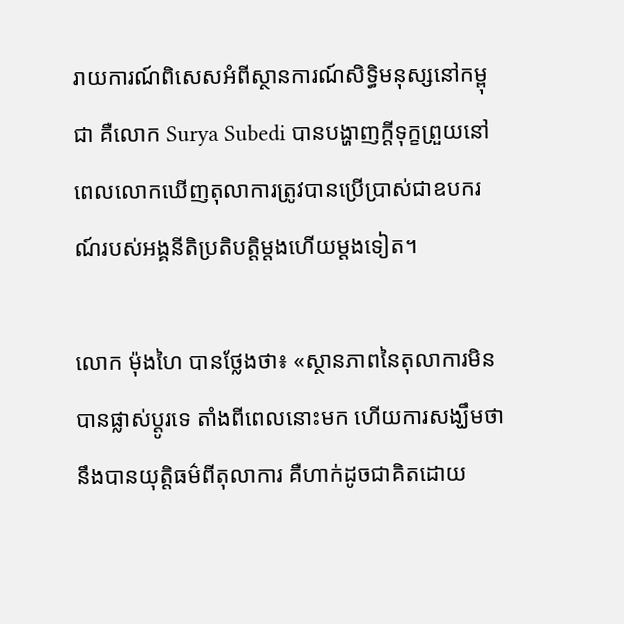រាយការណ៍ពិសេសអំពីស្ថានការណ៍សិទ្ធិមនុស្សនៅកម្ពុជា គឺលោក Surya Subedi បានបង្ហាញក្ដីទុក្ខព្រួយនៅពេលលោកឃើញតុលាការត្រូវបានប្រើប្រាស់ជាឧបករណ៍របស់អង្គនីតិប្រតិបត្តិម្ដងហើយម្ដងទៀត។

លោក ម៉ុងហៃ បានថ្លែងថា៖ «ស្ថានភាពនៃតុលាការមិនបានផ្លាស់ប្ដូរទេ តាំងពីពេលនោះមក ហើយការសង្ឃឹមថានឹងបានយុត្តិធម៌ពីតុលាការ គឺហាក់ដូចជាគិតដោយ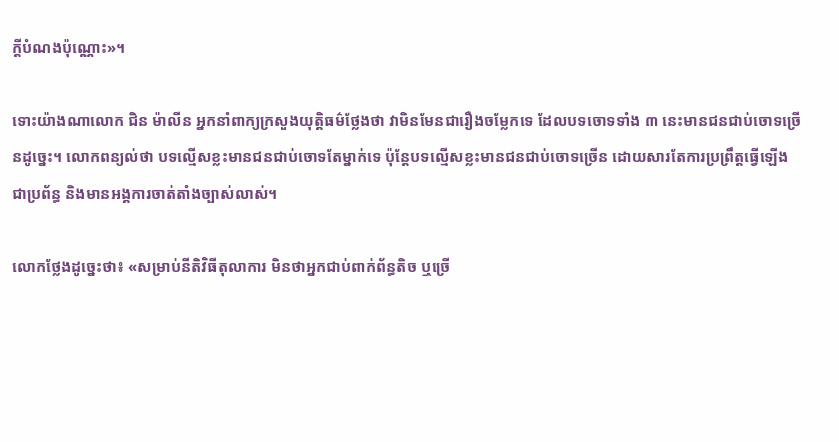ក្ដីបំណងប៉ុណ្ណោះ»។

ទោះយ៉ាងណាលោក ជិន ម៉ាលីន អ្នកនាំពាក្យក្រសួងយុត្តិធម៌ថ្លែងថា វាមិនមែនជារឿងចម្លែកទេ ដែលបទចោទទាំង ៣ នេះមានជនជាប់ចោទច្រើនដូច្នេះ។ លោកពន្យល់ថា បទល្មើសខ្លះមានជនជាប់ចោទតែម្នាក់ទេ ប៉ុន្តែបទល្មើសខ្លះមានជនជាប់ចោទច្រើន ដោយសារតែការប្រព្រឹត្តធ្វើឡើងជាប្រព័ន្ធ និងមានអង្គការចាត់តាំងច្បាស់លាស់។

លោកថ្លែងដូច្នេះថា៖ «សម្រាប់នីតិវិធីតុលាការ មិនថាអ្នកជាប់ពាក់ព័ន្ធតិច ឬច្រើ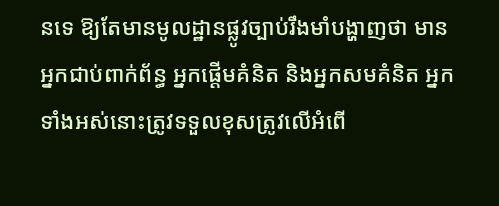នទេ ឱ្យតែមានមូលដ្ឋានផ្លូវច្បាប់រឹងមាំបង្ហាញថា មានអ្នកជាប់ពាក់ព័ន្ធ អ្នកផ្ដើមគំនិត និងអ្នកសមគំនិត អ្នកទាំងអស់នោះត្រូវទទួលខុសត្រូវលើអំពើ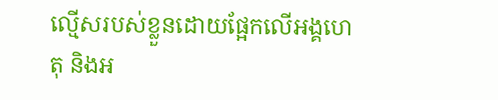ល្មើសរបស់ខ្លួនដោយផ្អែកលើអង្គហេតុ និងអ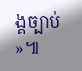ង្គច្បាប់»៕